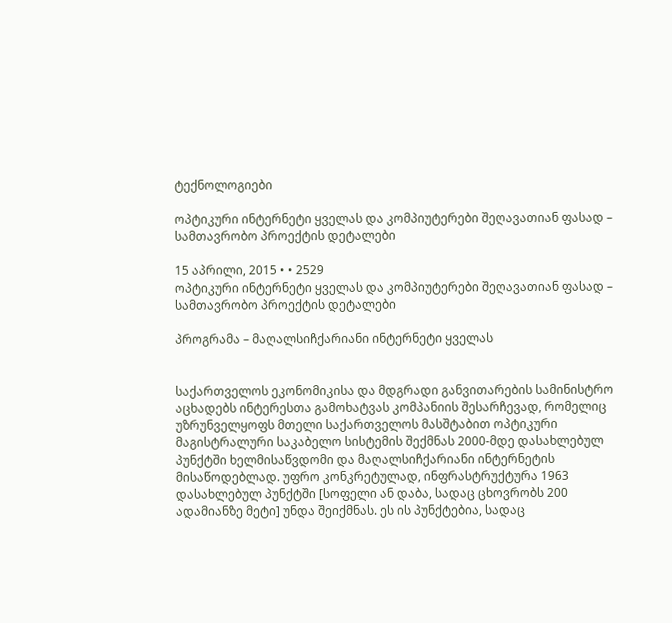ტექნოლოგიები

ოპტიკური ინტერნეტი ყველას და კომპიუტერები შეღავათიან ფასად – სამთავრობო პროექტის დეტალები

15 აპრილი, 2015 • • 2529
ოპტიკური ინტერნეტი ყველას და კომპიუტერები შეღავათიან ფასად – სამთავრობო პროექტის დეტალები

პროგრამა – მაღალსიჩქარიანი ინტერნეტი ყველას


საქართველოს ეკონომიკისა და მდგრადი განვითარების სამინისტრო აცხადებს ინტერესთა გამოხატვას კომპანიის შესარჩევად, რომელიც უზრუნველყოფს მთელი საქართველოს მასშტაბით ოპტიკური მაგისტრალური საკაბელო სისტემის შექმნას 2000-მდე დასახლებულ პუნქტში ხელმისაწვდომი და მაღალსიჩქარიანი ინტერნეტის მისაწოდებლად. უფრო კონკრეტულად, ინფრასტრუქტურა 1963 დასახლებულ პუნქტში [სოფელი ან დაბა, სადაც ცხოვრობს 200 ადამიანზე მეტი] უნდა შეიქმნას. ეს ის პუნქტებია, სადაც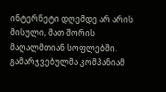ინტერნეტი დღემდე არ არის მისული, მათ შორის მაღალმთიან სოფლებში. გამარჯვებულმა კომპანიამ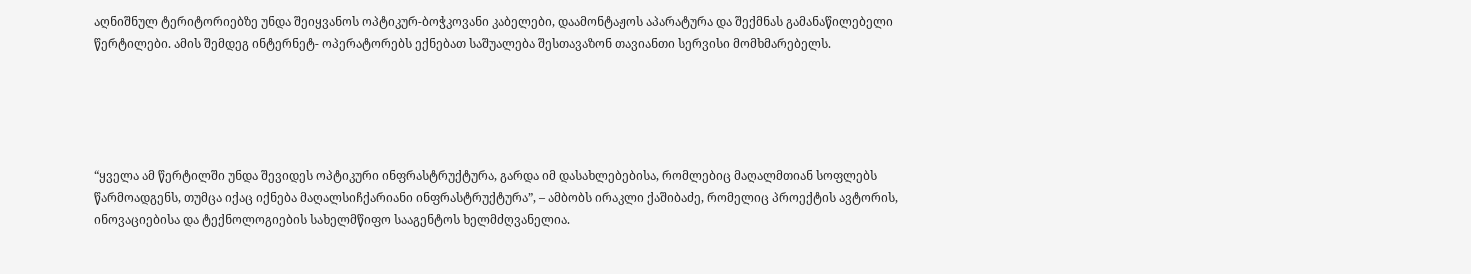აღნიშნულ ტერიტორიებზე უნდა შეიყვანოს ოპტიკურ-ბოჭკოვანი კაბელები, დაამონტაჟოს აპარატურა და შექმნას გამანაწილებელი წერტილები. ამის შემდეგ ინტერნეტ- ოპერატორებს ექნებათ საშუალება შესთავაზონ თავიანთი სერვისი მომხმარებელს.





“ყველა ამ წერტილში უნდა შევიდეს ოპტიკური ინფრასტრუქტურა, გარდა იმ დასახლებებისა, რომლებიც მაღალმთიან სოფლებს წარმოადგენს, თუმცა იქაც იქნება მაღალსიჩქარიანი ინფრასტრუქტურა”, – ამბობს ირაკლი ქაშიბაძე, რომელიც პროექტის ავტორის, ინოვაციებისა და ტექნოლოგიების სახელმწიფო სააგენტოს ხელმძღვანელია.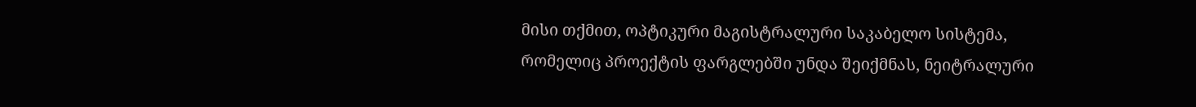მისი თქმით, ოპტიკური მაგისტრალური საკაბელო სისტემა, რომელიც პროექტის ფარგლებში უნდა შეიქმნას, ნეიტრალური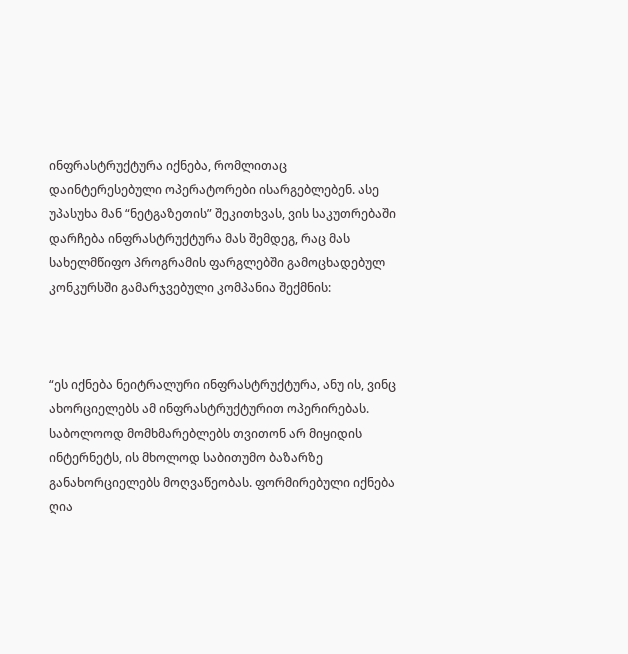ინფრასტრუქტურა იქნება, რომლითაც დაინტერესებული ოპერატორები ისარგებლებენ. ასე უპასუხა მან “ნეტგაზეთის” შეკითხვას, ვის საკუთრებაში დარჩება ინფრასტრუქტურა მას შემდეგ, რაც მას სახელმწიფო პროგრამის ფარგლებში გამოცხადებულ კონკურსში გამარჯვებული კომპანია შექმნის:



“ეს იქნება ნეიტრალური ინფრასტრუქტურა, ანუ ის, ვინც ახორციელებს ამ ინფრასტრუქტურით ოპერირებას. საბოლოოდ მომხმარებლებს თვითონ არ მიყიდის ინტერნეტს, ის მხოლოდ საბითუმო ბაზარზე განახორციელებს მოღვაწეობას. ფორმირებული იქნება ღია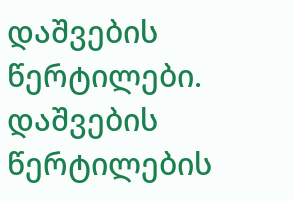დაშვების წერტილები. დაშვების წერტილების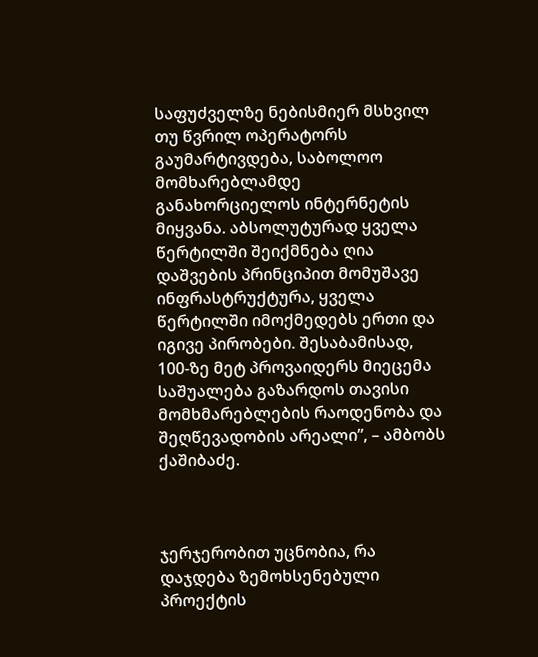საფუძველზე ნებისმიერ მსხვილ თუ წვრილ ოპერატორს გაუმარტივდება, საბოლოო მომხარებლამდე განახორციელოს ინტერნეტის მიყვანა. აბსოლუტურად ყველა წერტილში შეიქმნება ღია დაშვების პრინციპით მომუშავე ინფრასტრუქტურა, ყველა წერტილში იმოქმედებს ერთი და იგივე პირობები. შესაბამისად, 100-ზე მეტ პროვაიდერს მიეცემა საშუალება გაზარდოს თავისი მომხმარებლების რაოდენობა და შეღწევადობის არეალი”, – ამბობს ქაშიბაძე.



ჯერჯერობით უცნობია, რა დაჯდება ზემოხსენებული პროექტის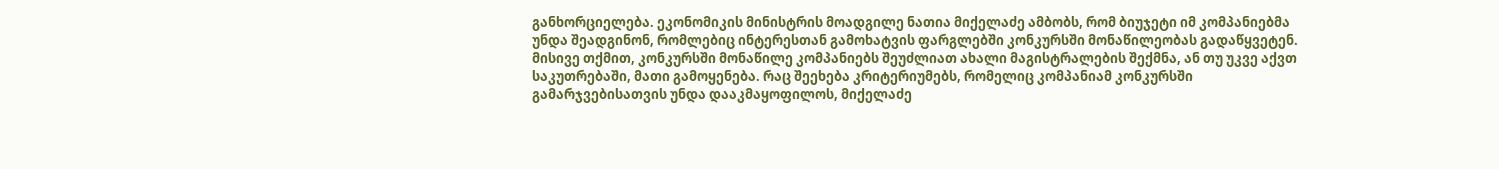განხორციელება. ეკონომიკის მინისტრის მოადგილე ნათია მიქელაძე ამბობს, რომ ბიუჯეტი იმ კომპანიებმა უნდა შეადგინონ, რომლებიც ინტერესთან გამოხატვის ფარგლებში კონკურსში მონაწილეობას გადაწყვეტენ. მისივე თქმით, კონკურსში მონაწილე კომპანიებს შეუძლიათ ახალი მაგისტრალების შექმნა, ან თუ უკვე აქვთ საკუთრებაში, მათი გამოყენება. რაც შეეხება კრიტერიუმებს, რომელიც კომპანიამ კონკურსში გამარჯვებისათვის უნდა დააკმაყოფილოს, მიქელაძე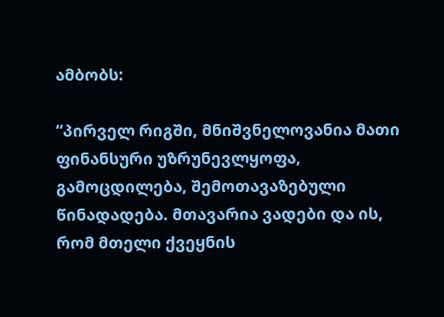ამბობს:

“პირველ რიგში, მნიშვნელოვანია მათი ფინანსური უზრუნევლყოფა, გამოცდილება, შემოთავაზებული წინადადება. მთავარია ვადები და ის, რომ მთელი ქვეყნის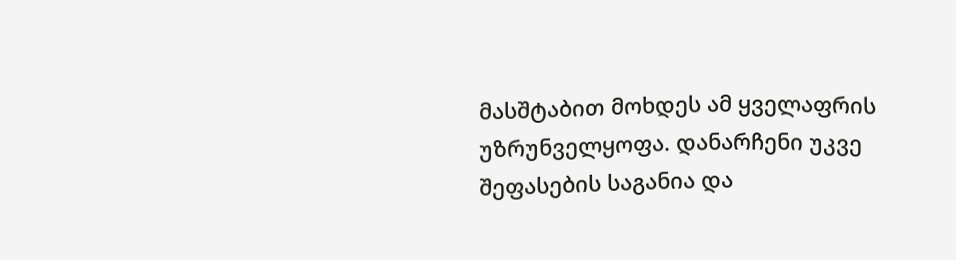მასშტაბით მოხდეს ამ ყველაფრის უზრუნველყოფა. დანარჩენი უკვე შეფასების საგანია და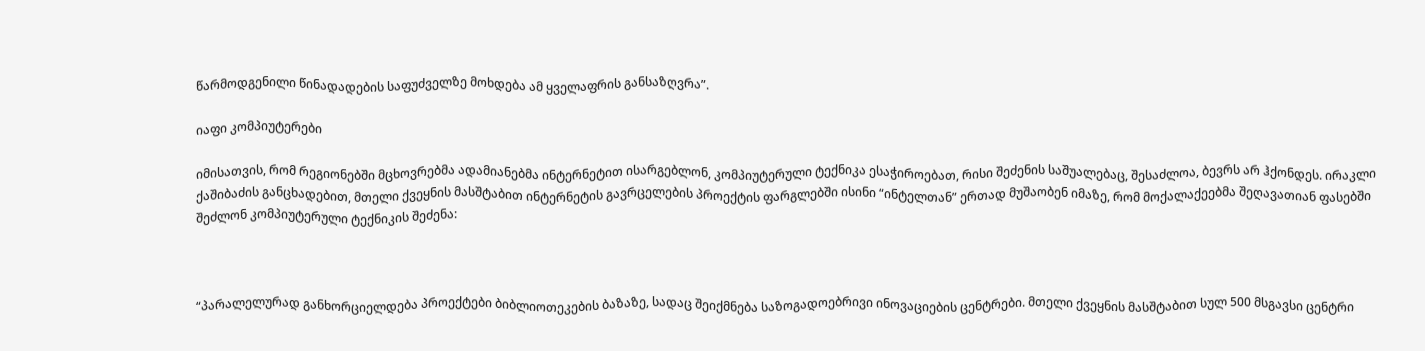წარმოდგენილი წინადადების საფუძველზე მოხდება ამ ყველაფრის განსაზღვრა”.

იაფი კომპიუტერები

იმისათვის, რომ რეგიონებში მცხოვრებმა ადამიანებმა ინტერნეტით ისარგებლონ, კომპიუტერული ტექნიკა ესაჭიროებათ, რისი შეძენის საშუალებაც, შესაძლოა, ბევრს არ ჰქონდეს. ირაკლი ქაშიბაძის განცხადებით, მთელი ქვეყნის მასშტაბით ინტერნეტის გავრცელების პროექტის ფარგლებში ისინი “ინტელთან” ერთად მუშაობენ იმაზე, რომ მოქალაქეებმა შეღავათიან ფასებში შეძლონ კომპიუტერული ტექნიკის შეძენა:



“პარალელურად განხორციელდება პროექტები ბიბლიოთეკების ბაზაზე, სადაც შეიქმნება საზოგადოებრივი ინოვაციების ცენტრები. მთელი ქვეყნის მასშტაბით სულ 500 მსგავსი ცენტრი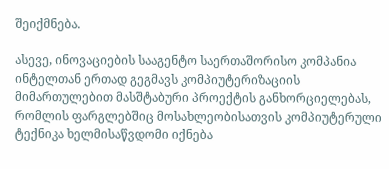შეიქმნება.

ასევე, ინოვაციების სააგენტო საერთაშორისო კომპანია ინტელთან ერთად გეგმავს კომპიუტერიზაციის მიმართულებით მასშტაბური პროექტის განხორციელებას, რომლის ფარგლებშიც მოსახლეობისათვის კომპიუტერული ტექნიკა ხელმისაწვდომი იქნება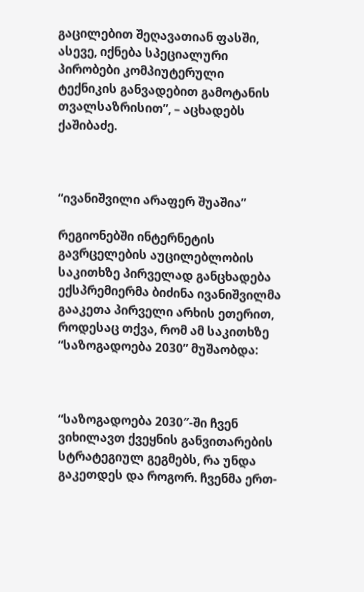გაცილებით შეღავათიან ფასში, ასევე, იქნება სპეციალური პირობები კომპიუტერული ტექნიკის განვადებით გამოტანის თვალსაზრისით”, – აცხადებს ქაშიბაძე.



“ივანიშვილი არაფერ შუაშია”

რეგიონებში ინტერნეტის გავრცელების აუცილებლობის საკითხზე პირველად განცხადება ექსპრემიერმა ბიძინა ივანიშვილმა გააკეთა პირველი არხის ეთერით, როდესაც თქვა, რომ ამ საკითხზე “საზოგადოება 2030” მუშაობდა:



“საზოგადოება 2030″-ში ჩვენ ვიხილავთ ქვეყნის განვითარების სტრატეგიულ გეგმებს, რა უნდა გაკეთდეს და როგორ. ჩვენმა ერთ-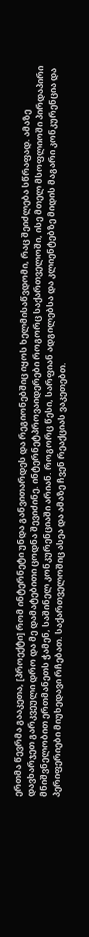ერთმა წევრმა გააკეთა, [პროექტი] რომ ინტერნეტი უნდა განვითარდეს და რეგიონებშიც იყოს ხელმისაწვდომი, რაც შეიძლება სწრაფად. ამაზე დავხარჯეთ გარკვეული დრო და მე დამატებითი ცოდნა შევიძინე. ინტერნეტპროვაიდერები როგორც საქართველოში, ისე მთელ მსოფლიოში პირდაპირი მნიშვნელობით ერთმანეთს ჭამენ, საშინელ კონკურენციაში არიან. როგორც წესი, სარფიან ადგილებსა და კლიენტებზე მიდის მაგარი კონკურენცია და პერიფერიები მიუხედავი რჩებათ. საქართველოშიც ასეა და ამაზე ჩვენ რეაქციას ვაკეთებთ.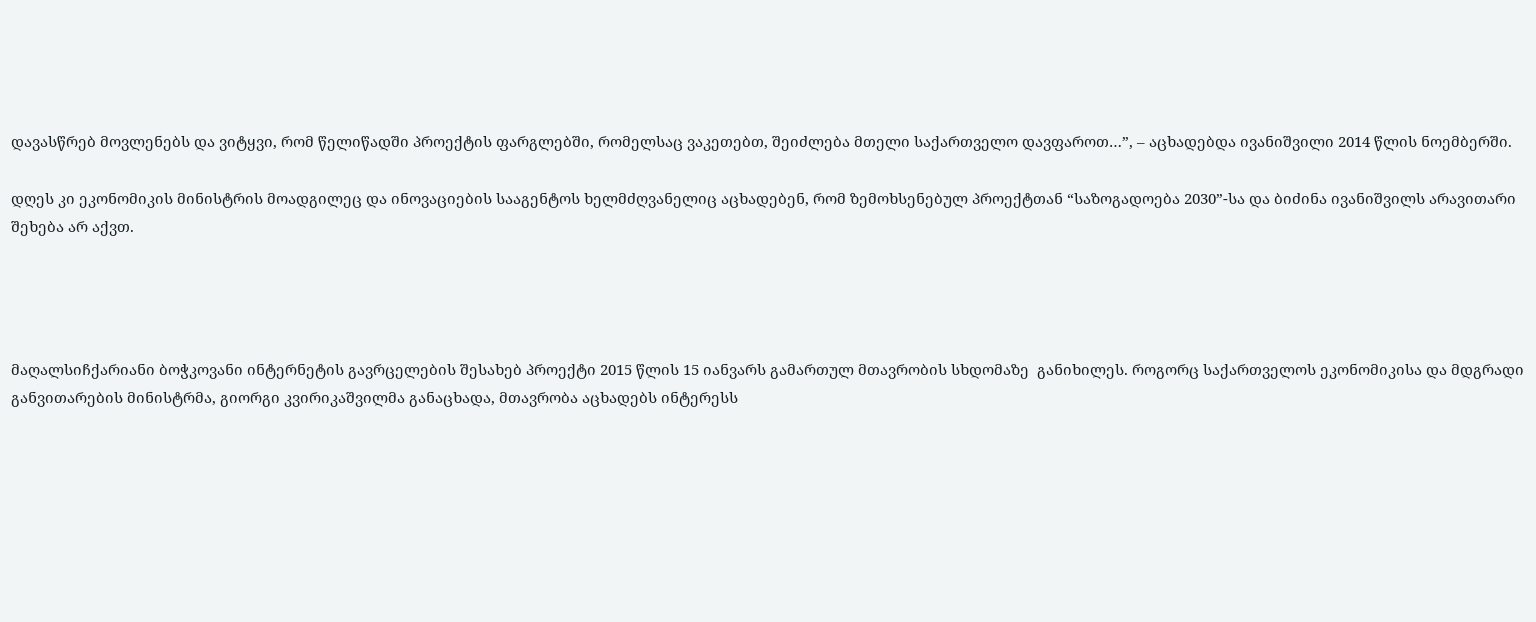დავასწრებ მოვლენებს და ვიტყვი, რომ წელიწადში პროექტის ფარგლებში, რომელსაც ვაკეთებთ, შეიძლება მთელი საქართველო დავფაროთ…”, – აცხადებდა ივანიშვილი 2014 წლის ნოემბერში.

დღეს კი ეკონომიკის მინისტრის მოადგილეც და ინოვაციების სააგენტოს ხელმძღვანელიც აცხადებენ, რომ ზემოხსენებულ პროექტთან “საზოგადოება 2030”-სა და ბიძინა ივანიშვილს არავითარი შეხება არ აქვთ.




მაღალსიჩქარიანი ბოჭკოვანი ინტერნეტის გავრცელების შესახებ პროექტი 2015 წლის 15 იანვარს გამართულ მთავრობის სხდომაზე  განიხილეს. როგორც საქართველოს ეკონომიკისა და მდგრადი განვითარების მინისტრმა, გიორგი კვირიკაშვილმა განაცხადა, მთავრობა აცხადებს ინტერესს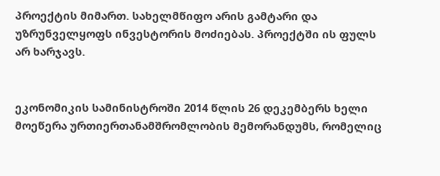პროექტის მიმართ. სახელმწიფო არის გამტარი და უზრუნველყოფს ინვესტორის მოძიებას. პროექტში ის ფულს არ ხარჯავს.


ეკონომიკის სამინისტროში 2014 წლის 26 დეკემბერს ხელი მოეწერა ურთიერთანამშრომლობის მემორანდუმს, რომელიც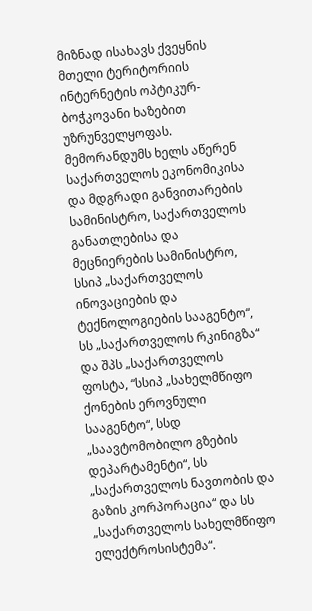მიზნად ისახავს ქვეყნის მთელი ტერიტორიის ინტერნეტის ოპტიკურ-ბოჭკოვანი ხაზებით უზრუნველყოფას. მემორანდუმს ხელს აწერენ საქართველოს ეკონომიკისა და მდგრადი განვითარების სამინისტრო, საქართველოს განათლებისა და მეცნიერების სამინისტრო, სსიპ „საქართველოს ინოვაციების და ტექნოლოგიების სააგენტო“, სს „საქართველოს რკინიგზა“ და შპს „საქართველოს ფოსტა, “სსიპ „სახელმწიფო ქონების ეროვნული სააგენტო“, სსდ „საავტომობილო გზების დეპარტამენტი“, სს „საქართველოს ნავთობის და გაზის კორპორაცია“ და სს „საქართველოს სახელმწიფო ელექტროსისტემა“.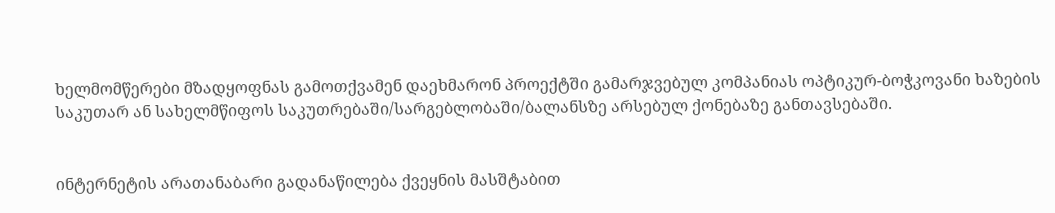ხელმომწერები მზადყოფნას გამოთქვამენ დაეხმარონ პროექტში გამარჯვებულ კომპანიას ოპტიკურ-ბოჭკოვანი ხაზების საკუთარ ან სახელმწიფოს საკუთრებაში/სარგებლობაში/ბალანსზე არსებულ ქონებაზე განთავსებაში.


ინტერნეტის არათანაბარი გადანაწილება ქვეყნის მასშტაბით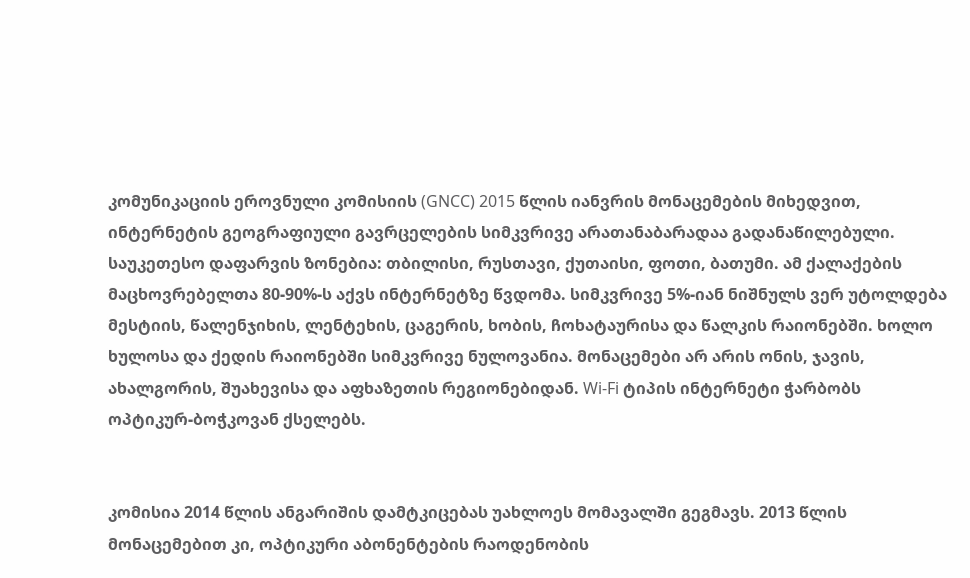კომუნიკაციის ეროვნული კომისიის (GNCC) 2015 წლის იანვრის მონაცემების მიხედვით, ინტერნეტის გეოგრაფიული გავრცელების სიმკვრივე არათანაბარადაა გადანაწილებული. საუკეთესო დაფარვის ზონებია: თბილისი, რუსთავი, ქუთაისი, ფოთი, ბათუმი. ამ ქალაქების მაცხოვრებელთა 80-90%-ს აქვს ინტერნეტზე წვდომა. სიმკვრივე 5%-იან ნიშნულს ვერ უტოლდება მესტიის, წალენჯიხის, ლენტეხის, ცაგერის, ხობის, ჩოხატაურისა და წალკის რაიონებში. ხოლო ხულოსა და ქედის რაიონებში სიმკვრივე ნულოვანია. მონაცემები არ არის ონის, ჯავის, ახალგორის, შუახევისა და აფხაზეთის რეგიონებიდან. Wi-Fi ტიპის ინტერნეტი ჭარბობს ოპტიკურ-ბოჭკოვან ქსელებს.


კომისია 2014 წლის ანგარიშის დამტკიცებას უახლოეს მომავალში გეგმავს. 2013 წლის მონაცემებით კი, ოპტიკური აბონენტების რაოდენობის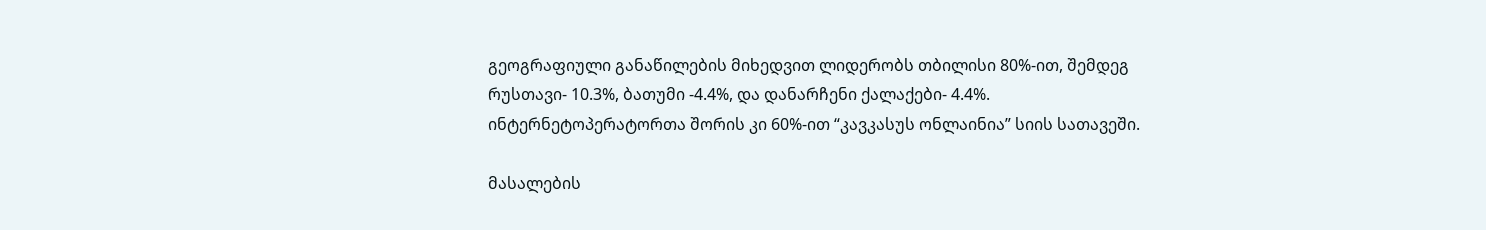გეოგრაფიული განაწილების მიხედვით ლიდერობს თბილისი 80%-ით, შემდეგ რუსთავი- 10.3%, ბათუმი -4.4%, და დანარჩენი ქალაქები- 4.4%. ინტერნეტოპერატორთა შორის კი 60%-ით “კავკასუს ონლაინია” სიის სათავეში.

მასალების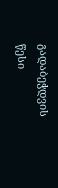გადაბეჭდვის წესი